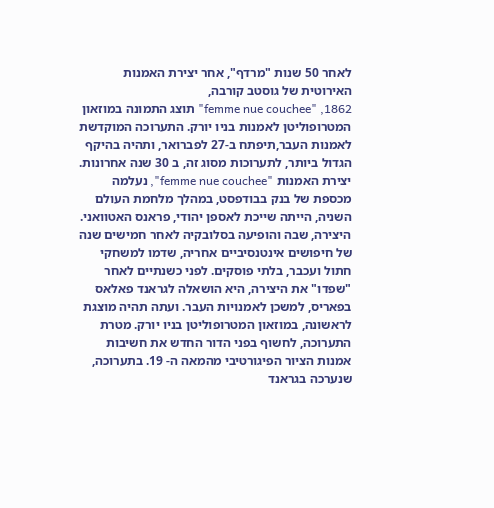לאחר 50 שנות "מרדף", אחר יצירת האמנות האירוטית של גוסטב קורבה,
femme nue couchee" ,1862" תוצג התמונה במוזאון המטרופוליטן לאמנות בניו יורק. התערוכה המוקדשת לאמנות העבר,תיפתח ב-27 לפברואר, ותהיה בהיקף הגדול ביותר, לתערוכות מסוג זה, ב 30 שנה אחרונות. יצירת האמנות "femme nue couchee", נעלמה מכספת של בנק בבודפסט, במהלך מלחמת העולם השניה, הייתה שייכת לאספן יהודי, פראנס האטוואני. היצירה, שבה והופיעה בסלובקיה לאחר חמישים שנה של חיפושים אינטנסיביים אחריה, שדמו למשחקי חתול ועכבר, בלתי פוסקים. לפני כשנתיים לאחר "שפדו" את היצירה, היא הושאלה לגראנד פאלאס בפאריס, למשכן לאמנויות העבר. ועתה תהיה מוצגת לראשונה, במוזאון המטרופוליטן בניו יורק. מטרת התערוכה, לחשוף בפני הדור החדש את חשיבות אמנות הציור הפיגורטיבי מהמאה ה- 19. בתערוכה, שנערכה בגראנד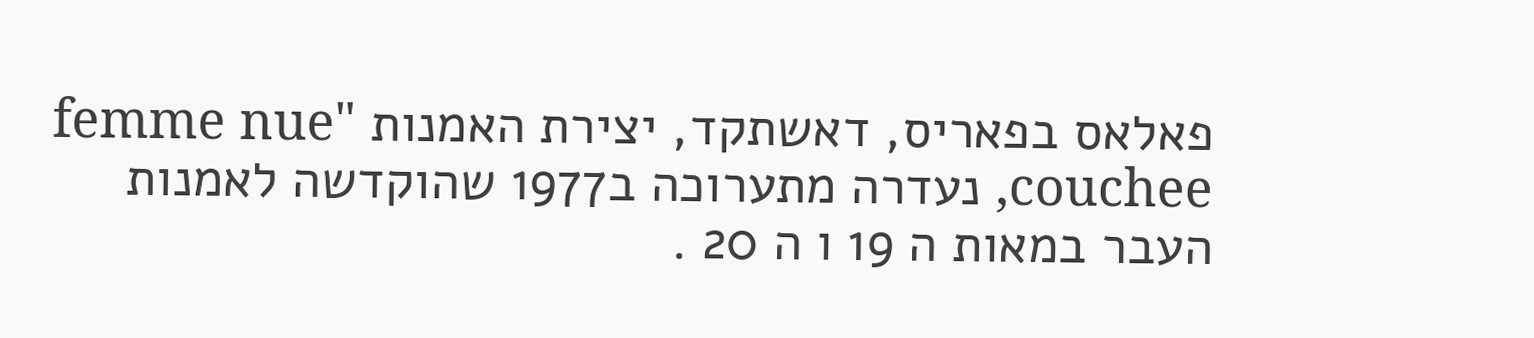פאלאס בפאריס, דאשתקד, יצירת האמנות "femme nue couchee, נעדרה מתערוכה ב1977 שהוקדשה לאמנות העבר במאות ה 19 ו ה 20 .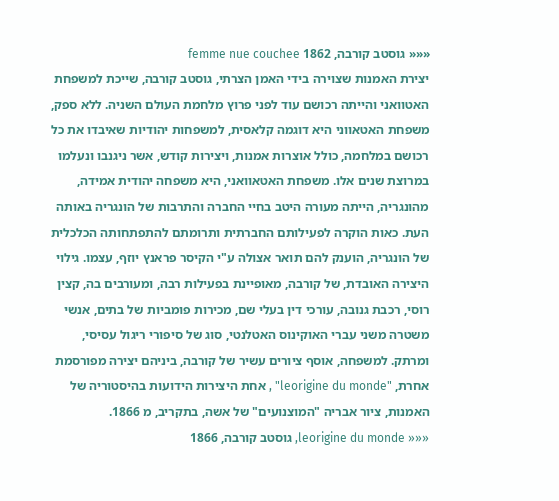««« גוסטב קורבה, 1862 femme nue couchee
יצירת האמנות שצוירה בידי האמן הצרתי, גוסטב קורבה, שייכת למשפחת האטוואני והייתה רכושם עוד לפני פרוץ מלחמת העולם השניה. ללא ספק, משפחת האטאווני היא דוגמה קלאסית, למשפחות יהודיות שאיבדו את כל רכושם במלחמה, כולל אוצרות אמנות, ויצירות קודש, אשר ניגנבו ונעלמו במרוצת שנים אלו. משפחת האטאוואני, היא משפחה יהודית אמידה, מהונגריה, הייתה מעורה היטב בחיי החברה והתרבות של הונגריה באותה העת. כאות הוקרה לפעילותם החברתית ותרומתם להתפתחותה הכלכלית של הונגריה, הוענק להם תואר אצולה ע"י הקיסר פראנץ יוזף, עצמו. גילוי היצירה האובדת, של קורבה, מאופיינת בפעילות רבה, ומעורבים בה, קצין רוסי, רכבת גנובה, עורכי דין בעלי שם, מכירות פומביות של בתים, אנשי משטרה משני עברי האוקינוס האטלנטי, סוג של סיפורי ריגול עסיסי, ומרתק. למשפחה, אוסף ציורים עשיר של קורבה, ביניהם יצירה מפורסמת אחרת, "leorigine du monde" , אחת היצירות הידועות בהיסטוריה של האמנות, ציור אבריה "המוצנועים" של אשה, בתקריב, מ 1866.
««« leorigine du monde, גוסטב קורבה, 1866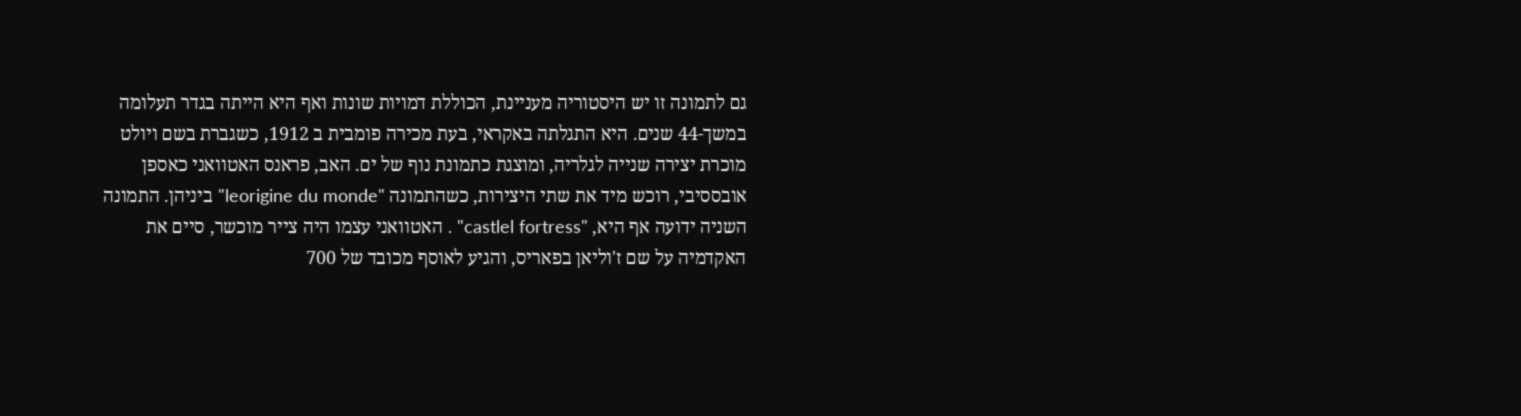גם לתמונה זו יש היסטוריה מעניינת, הכוללת דמויות שונות ואף היא הייתה בגדר תעלומה במשך-44 שנים. היא התגלתה באקראי, בעת מכירה פומבית ב 1912, כשגברת בשם ויולט מוכרת יצירה שנייה לגלריה, ומוצגת כתמונת נוף של ים. האב, פראנס האטוואני כאספן אובססיבי, רוכש מיד את שתי היצירות, כשהתמונה "leorigine du monde" ביניהן. התמונה השניה ידועה אף היא, "castlel fortress" . האטוואני עצמו היה צייר מוכשר, סיים את האקדמיה על שם ז'וליאן בפאריס, והגיע לאוסף מכובד של 700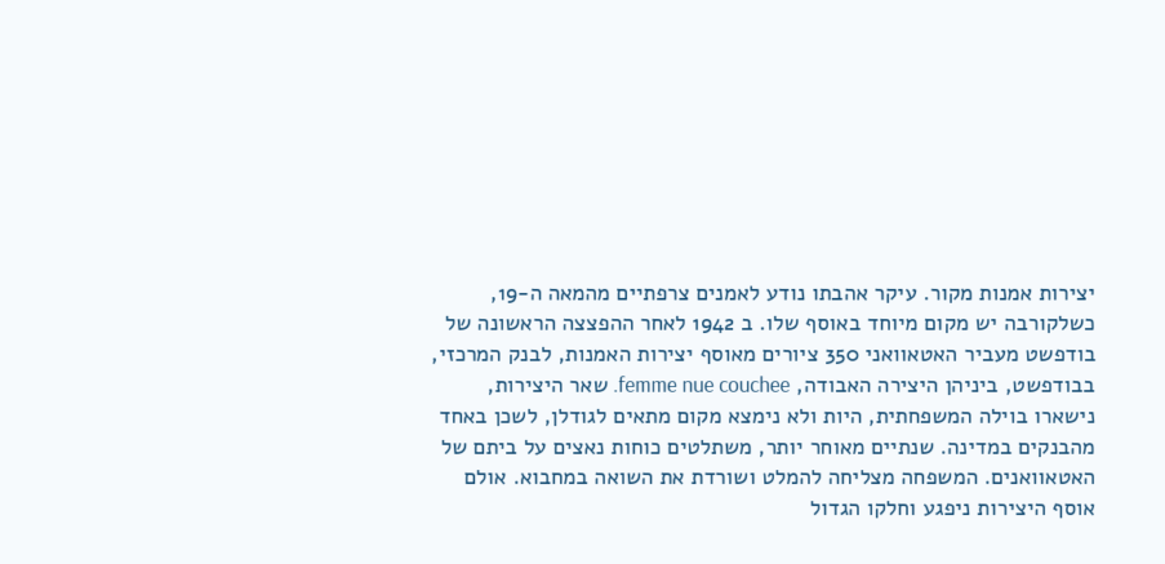יצירות אמנות מקור. עיקר אהבתו נודע לאמנים צרפתיים מהמאה ה-19, כשלקורבה יש מקום מיוחד באוסף שלו. ב 1942 לאחר ההפצצה הראשונה של בודפשט מעביר האטאוואני 350 ציורים מאוסף יצירות האמנות, לבנק המרכזי, בבודפשט, ביניהן היצירה האבודה, femme nue couchee. שאר היצירות, נישארו בוילה המשפחתית, היות ולא נימצא מקום מתאים לגודלן, לשכן באחד מהבנקים במדינה. שנתיים מאוחר יותר, משתלטים כוחות נאצים על ביתם של האטאוואנים. המשפחה מצליחה להמלט ושורדת את השואה במחבוא. אולם אוסף היצירות ניפגע וחלקו הגדול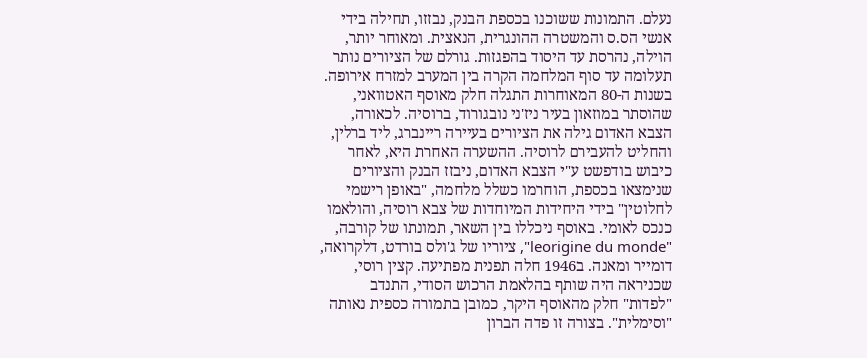נעלם. התמונות ששוכנו בכספת הבנק, נבזזו, תחילה בידי אנשי הס.ס והמשטרה ההונגרית, הנאצית. ומאוחר יותר, הוילה, נהרסת עד היסוד בהפגזות. גורלם של הציורים נותר תעלומה עד סוף המלחמה הקרה בין המערב למזרח אירופה.
בשנות ה-80 המאוחרות התגלה חלק מאוסף האטוואני, שהוסתר במוזאון בעיר ניז'ני נובגורוד, ברוסיה. לכאורה, הצבא האדום גילה את הציורים בעיירה ריינברג, ליד ברלין, והחליט להעבירם לרוסיה. ההשערה האחרת היא, לאחר כיבוש בודפשט ע"י הצבא האדום, ניבזז הבנק והציורים שנימצאו בכספת, הוחרמו כשלל מלחמה, "באופן רישמי לחלוטין" בידי היחידות המיוחדות של צבא רוסיה, והולאמו כנכס לאומי. באוסף ניכללו בין השאר, תמונתו של קורבה, "leorigine du monde", ציוריו של ג'ולס בורדט, דלקרואה, דומייר ומאנה. ב1946 חלה תפנית מפתיעה. קצין רוסי, שכניראה היה שותף בהלאמת הרכוש הסודי, התנדב "לפדות" חלק מהאוסף היקר, כמובן בתמורה כספית נאותה "וסימלית". בצורה זו פדה הברון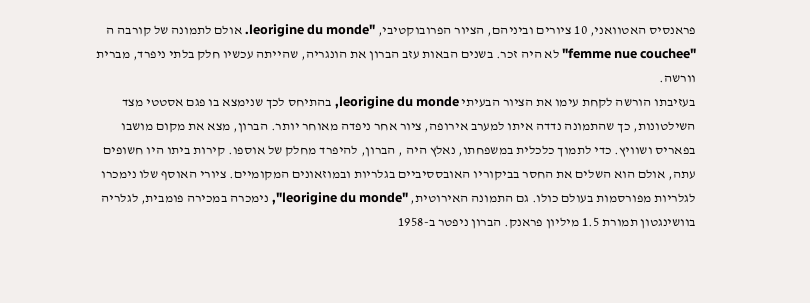פראנסיס האטוואני, 10 ציורים וביניהם, הציור הפרובוקטיבי, "leorigine du monde. אולם לתמונה של קורבה ה "femme nue couchee" לא היה זכר. בשנים הבאות עזב הברון את הונגריה, שהייתה עכשיו חלק בלתי ניפרד, מברית וורשה.
בעזיבתו הורשה לקחת עימו את הציור הבעיתי leorigine du monde, בהתיחס לכך שנימצא בו פגם אסטטי מצד השילטונות, כך שהתמונה נדדה איתו למערב אירופה, ציור אחר ניפדה מאוחר יותר. הברון, מצא את מקום מושבו בפאריס ושוויץ. כדי לתמוך כלכלית במשפחתו, נאלץ היה , הברון, להיפרד מחלק של אוספו. קירות ביתו היו חשופים עתה, אולם הוא השלים את החסר בביקוריו האובססיביים בגלריות ובמוזאונים המקומיים. ציורי האוסף שלו נימכרו לגלריות מפורסמות בעולם כולו. גם התמונה האירוטית, "leorigine du monde", נימכרה במכירה פומבית, לגלריה בוושינגטון תמורת 1.5 מיליון פראנק. הברון ניפטר ב-1958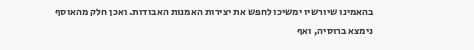בהאמינו שיורשיו ימשיכו לחפש את יצירות האמנות האבודות. ואכן חלק מהאוסף נימצא ברוסיה, ואף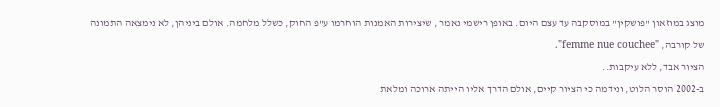מוצג במוזאון "פושקין" במוסקבה עד עצם היום. באופן רישמי נאמר , שיצירות האמנות הוחרמו ע"פ החוק, כשלל מלחמה. אולם ביניהן, לא נימצאה התמונה של קורבה, "femme nue couchee".
הציור אבד, ללא עיקבות..
ב-2002 הוסר הלוט, ונידמה כי הציור קיים, אולם הדרך אליו הייתה ארוכה ומלאת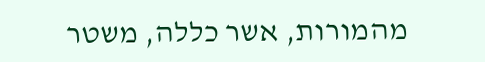מהמורות, אשר כללה, משטר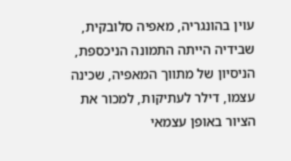עוין בהונגריה, מאפיה סלובקית, שבידיה הייתה התמונה הניכספת, הניסיון של מתווך המאפיה, שכינה עצמו, דילר לעתיקות, למכור את הציור באופן עצמאי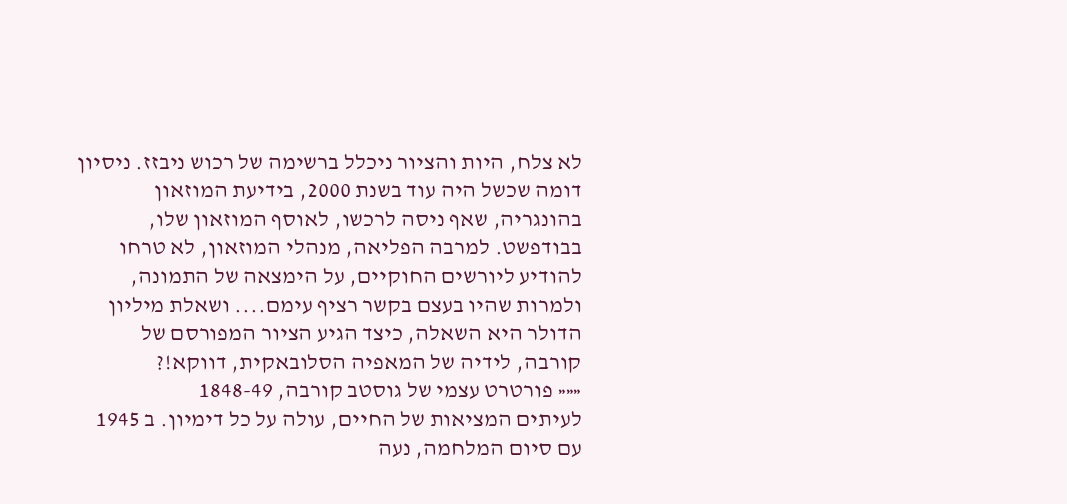לא צלח, היות והציור ניכלל ברשימה של רכוש ניבזז. ניסיון דומה שכשל היה עוד בשנת 2000, בידיעת המוזאון בהונגריה, שאף ניסה לרכשו, לאוסף המוזאון שלו, בבודפשט. למרבה הפליאה, מנהלי המוזאון, לא טרחו להודיע ליורשים החוקיים, על הימצאה של התמונה, ולמרות שהיו בעצם בקשר רציף עימם.... ושאלת מיליון הדולר היא השאלה, כיצד הגיע הציור המפורסם של קורבה, לידיה של המאפיה הסלובאקית, דווקא!?
««« פורטרט עצמי של גוסטב קורבה, 1848-49
לעיתים המציאות של החיים, עולה על כל דימיון. ב 1945 עם סיום המלחמה, נעה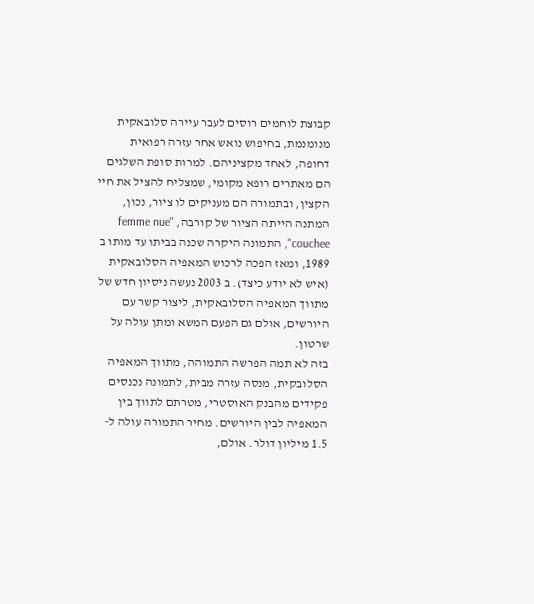קבוצת לוחמים רוסים לעבר עיירה סלובאקית מנומנמת, בחיפוש נואש אחר עזרה רפואית דחופה, לאחד מקציניהם. למרות סופת השלגים הם מאתרים רופא מקומי, שמצליח להציל את חיי הקצין, ובתמורה הם מעניקים לו ציור, נכון, המתנה הייתה הציור של קורבה, "femme nue couchee", התמונה היקרה שכנה בביתו עד מותו ב 1989, ומאז הפכה לרכוש המאפיה הסלובאקית (איש לא יודע כיצד). ב 2003 נעשה ניסיון חדש של מתווך המאפיה הסלובאקית, ליצור קשר עם היורשים, אולם גם הפעם המשא ומתן עולה על שרטון.
בזה לא תמה הפרשה התמוהה, מתווך המאפיה הסלובקית, מנסה עזרה מבית, לתמונה נכנסים פקידים מהבנק האוסטרי, מטרתם לתווך בין המאפיה לבין היורשים. מחיר התמורה עולה ל- 1.5 מיליון דולר. אולם,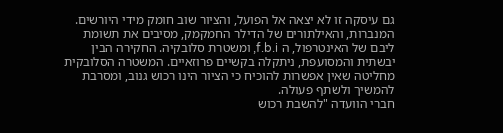גם עיסקה זו לא יצאה אל הפועל, והציור שוב חומק מידי היורשים. המנברות, והאילתורים של הדילר החמקמק, מסיבים את תשומת ליבם של האינטרפול, ה f.b.i, ומשטרת סלובקיה. החקירה הבין יבשתית והמסועפת, ניתקלה בקשיים פרוזאיים. המשטרה הסלובקית מחליטה שאין אפשרות להוכיח כי הציור הינו רכוש גנוב, ומסרבת להמשיך ולשתף פעולה.
חברי הוועדה "להשבת רכוש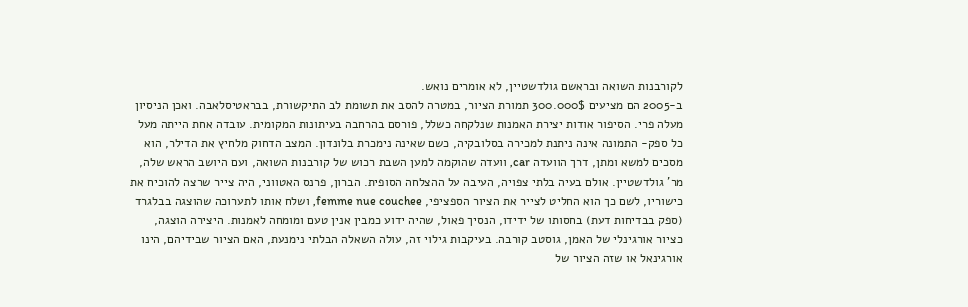לקורבנות השואה ובראשם גולדשטיין, לא אומרים נואש.
ב-2005 הם מציעים 300.000$ תמורת הציור, במטרה להסב את תשומת לב התיקשורת, בבראטיסלאבה. ואכן הניסיון מעלה פרי. הסיפור אודות יצירת האמנות שנלקחה כשלל, פורסם בהרחבה בעיתונות המקומית. עובדה אחת הייתה מעל כל ספק- התמונה אינה ניתנת למכירה בסלובקיה, כשם שאינה נימכרת בלונדון. המצב הדחוק מלחיץ את הדילר, הוא מסכים למשא ומתן, דרך הוועדה car, וועדה שהוקמה למען השבת רכוש של קורבנות השואה, ועם היושב הראש שלה, מר' גולדשטיין. אולם בעיה בלתי צפויה, העיבה על ההצלחה הסופית. הברון, פרנס האטווני, היה צייר שרצה להוכיח את כישוריו, לשם כך הוא החליט לצייר את הציור הספציפי, femme nue couchee, ושלח אותו לתערוכה שהוצגה בבלגרד (ספק בבדיחות דעת) בחסותו של ידידו, הנסיך פאול, שהיה ידוע כמבין אנין טעם ומומחה לאמנות. היצירה הוצגה, כציור אורגינלי של האמן, גוסטב קורבה. בעיקבות גילוי זה, עולה השאלה הבלתי נימנעת, האם הציור שבידיהם, הינו אורגינאל או שזה הציור של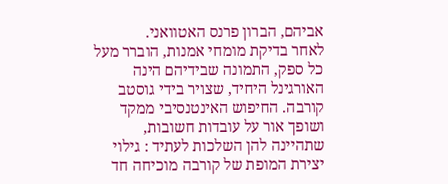אביהם, הברון פרנס האטוואני.
לאחר בדיקת מומחי אמנות, הוברר מעל כל ספק, התמונה שבידיהם הינה האורגינל היחיד, שצויר בידי גוסטב קורבה. החיפוש האינטנסיבי ממקד ושופך אור על עובדות חשובות, שתהיינה להן השלכות לעתיד : גילוי יצירת המופת של קורבה מוכיחה חד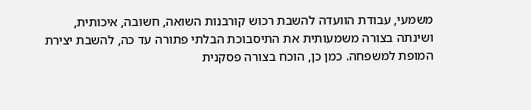משמעי, עבודת הוועדה להשבת רכוש קורבנות השואה, חשובה, איכותית, ושינתה בצורה משמעותית את התיסבוכת הבלתי פתורה עד כה, להשבת יצירת המופת למשפחה. כמן כן, הוכח בצורה פסקנית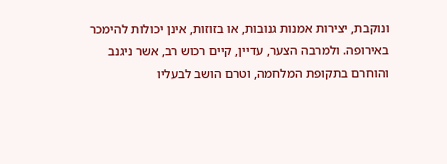ונוקבת, יצירות אמנות גנובות, או בזוזות, אינן יכולות להימכר באירופה. ולמרבה הצער, עדיין, קיים רכוש רב, אשר ניגנב והוחרם בתקופת המלחמה, וטרם הושב לבעליו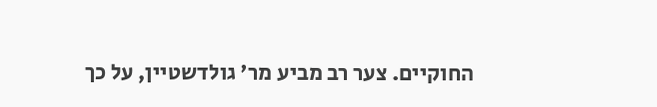החוקיים. צער רב מביע מר' גולדשטיין, על כך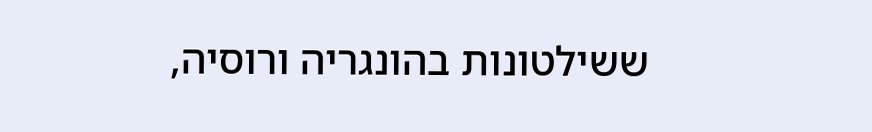ששילטונות בהונגריה ורוסיה,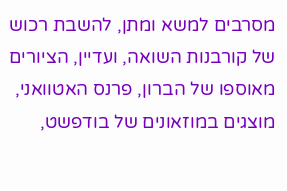מסרבים למשא ומתן, להשבת רכוש של קורבנות השואה, ועדיין, הציורים מאוספו של הברון, פרנס האטוואני, מוצגים במוזאונים של בודפשט,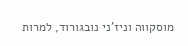מוסקווה וניז'ני נובגורוד, למרות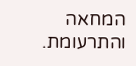המחאה והתרעומת.